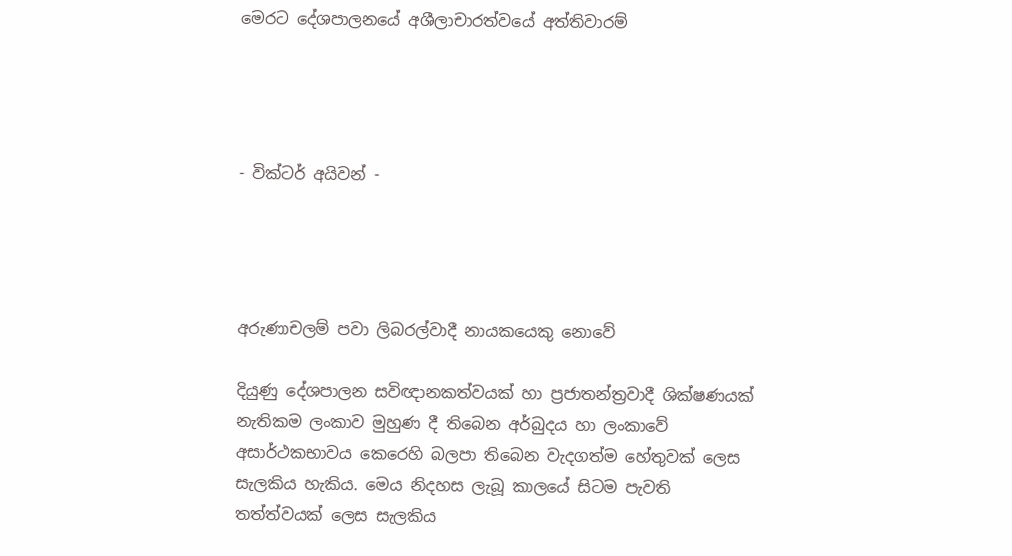මෙරට දේශපාලනයේ අශීලාචාරත්වයේ අත්තිවාරම්




- වික්ටර් අයිවන් -




අරුණාචලම් පවා ලිබරල්වාදී නායකයෙකු නොවේ

දියුණු දේශපාලන සවිඥානකත්වයක් හා ප්‍රජාතන්ත්‍රවාදී ශික්ෂණයක් නැතිකම ලංකාව මුහුණ දී තිබෙන අර්බුදය හා ලංකාවේ අසාර්ථකභාවය කෙරෙහි බලපා තිබෙන වැදගත්ම හේතුවක් ලෙස සැලකිය හැකිය. මෙය නිදහස ලැබූ කාලයේ සිටම පැවති තත්ත්වයක් ලෙස සැලකිය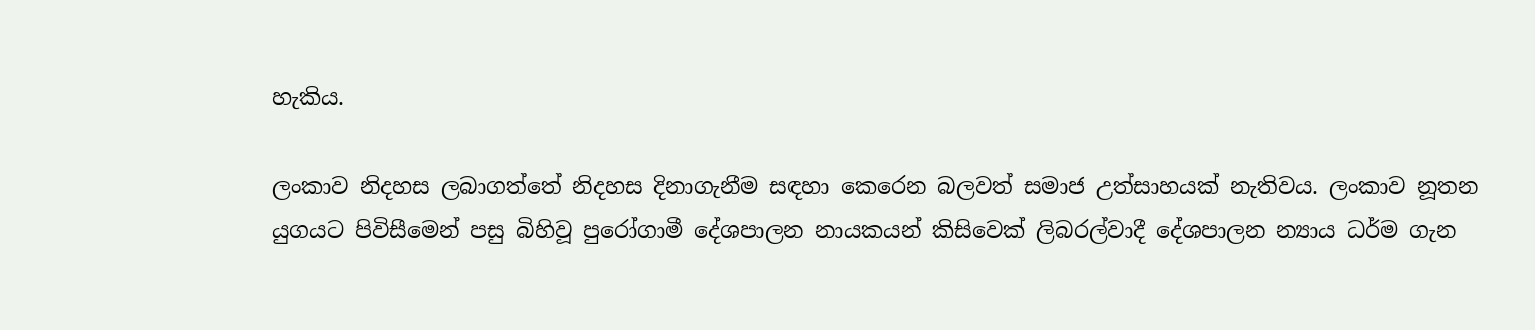හැකිය.

ලංකාව නිදහස ලබාගත්තේ නිදහස දිනාගැනීම සඳහා කෙරෙන බලවත් සමාජ උත්සාහයක් නැතිවය. ලංකාව නූතන යුගයට පිවිසීමෙන් පසු බිහිවූ පුරෝගාමී දේශපාලන නායකයන් කිසිවෙක් ලිබරල්වාදී දේශපාලන න්‍යාය ධර්ම ගැන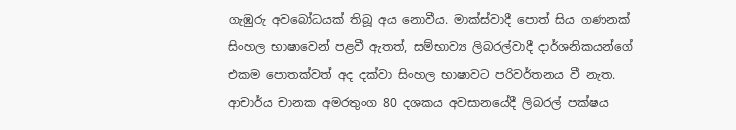ගැඹුරු අවබෝධයක් තිබූ අය නොවීය. මාක්ස්වාදී පොත් සිය ගණනක් සිංහල භාෂාවෙන් පළවී ඇතත්, සම්භාව්‍ය ලිබරල්වාදී දාර්ශනිකයන්ගේ එකම පොතක්වත් අද දක්වා සිංහල භාෂාවට පරිවර්තනය වී නැත. ආචාර්ය චානක අමරතුංග 80 දශකය අවසානයේදී ලිබරල් පක්ෂය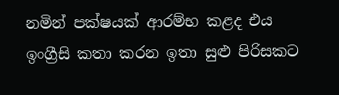නමින් පක්ෂයක් ආරම්භ කළද එය ඉංග්‍රීසි කතා කරන ඉතා සුළු පිරිසකට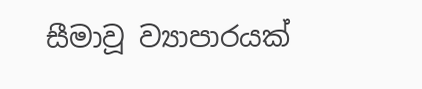සීමාවූ ව්‍යාපාරයක්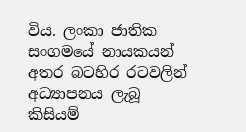විය. ලංකා ජාතික සංගමයේ නායකයන් අතර බටහිර රටවලින් අධ්‍යාපනය ලැබූ කිසියම්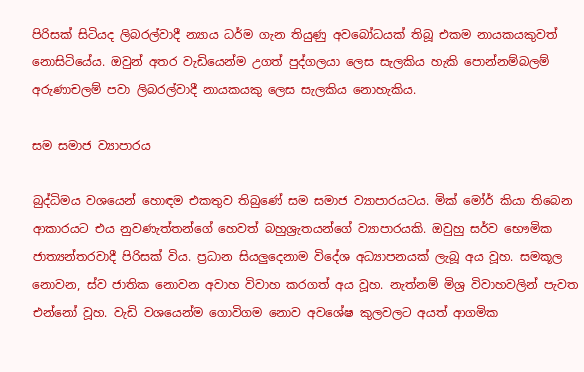පිරිසක් සිටියද ලිබරල්වාදී න්‍යාය ධර්ම ගැන තියුණු අවබෝධයක් තිබූ එකම නායකයකුවත් නොසිටියේය. ඔවුන් අතර වැඩියෙන්ම උගත් පුද්ගලයා ලෙස සැලකිය හැකි පොන්නම්බලම් අරුණාචලම් පවා ලිබරල්වාදී නායකයකු ලෙස සැලකිය නොහැකිය.

සම සමාජ ව්‍යාපාරය

බුද්ධිමය වශයෙන් හොඳම එකතුව තිබුණේ සම සමාජ ව්‍යාපාරයටය. මික් මෝර් කියා තිබෙන ආකාරයට එය නුවණැත්තන්ගේ හෙවත් බහුශ්‍රැතයන්ගේ ව්‍යාපාරයකි. ඔවුහු සර්ව භෞමික ජාත්‍යන්තරවාදී පිරිසක් විය. ප්‍රධාන සියලුදෙනාම විදේශ අධ්‍යාපනයක් ලැබූ අය වූහ. සමකූල නොවන, ස්ව ජාතික නොවන අවාහ විවාහ කරගත් අය වූහ. නැත්නම් මිශ්‍ර විවාහවලින් පැවත එන්නෝ වූහ. වැඩි වශයෙන්ම ගොවිගම නොව අවශේෂ කුලවලට අයත් ආගමික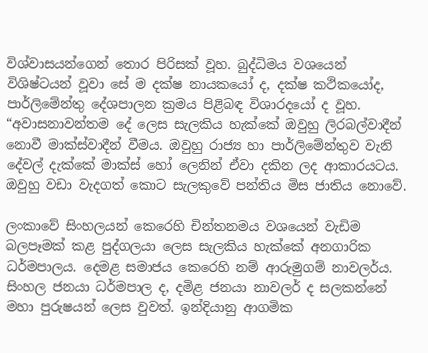විශ්වාසයන්ගෙන් තොර පිරිසක් වූහ. බුද්ධිමය වශයෙන් විශිෂ්ටයන් වූවා සේ ම දක්ෂ නායකයෝ ද, දක්ෂ කථිකයෝද, පාර්ලිමේන්තු දේශපාලන ක්‍රමය පිළිබඳ විශාරදයෝ ද වූහ. “අවාසනාවන්තම දේ ලෙස සැලකිය හැක්කේ ඔවුහු ලිරබල්වාදීන් නොවී මාක්ස්වාදීන් වීමය. ඔවුහු රාජ්‍ය හා පාර්ලිමේන්තුව වැනි දේවල් දැක්කේ මාක්ස් හෝ ලෙනින් ඒවා දකින ලද ආකාරයටය. ඔවුහු වඩා වැදගත් කොට සැලකුවේ පන්තිය මිස ජාතිය නොවේ.

ලංකාවේ සිංහලයන් කෙරෙහි චින්තනමය වශයෙන් වැඩිම බලපෑමක් කළ පුද්ගලයා ලෙස සැලකිය හැක්කේ අනගාරික ධර්මපාලය. දෙමළ සමාජය කෙරෙහි නම් ආරුමුගම් නාවලර්ය. සිංහල ජනයා ධර්මපාල ද, දමිළ ජනයා නාවලර් ද සලකන්නේ මහා පුරුෂයන් ලෙස වුවත්. ඉන්දියානු ආගමික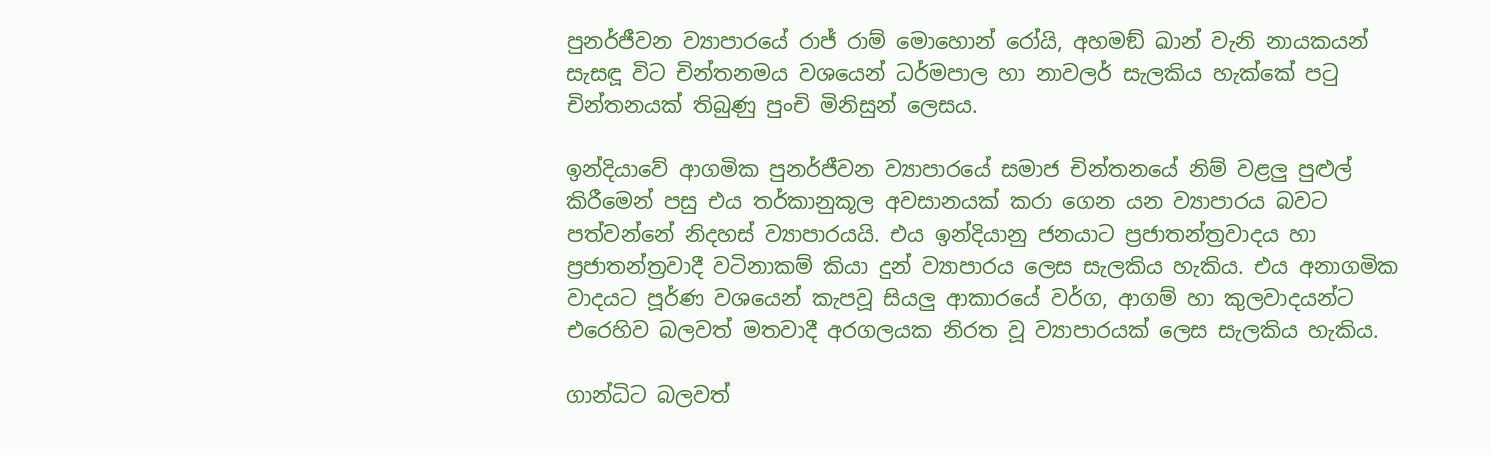පුනර්ජීවන ව්‍යාපාරයේ රාජ් රාම් මොහොන් රෝයි, අහමඞ් ඛාන් වැනි නායකයන් සැසඳූ විට චින්තනමය වශයෙන් ධර්මපාල හා නාවලර් සැලකිය හැක්කේ පටු චින්තනයක් තිබුණු පුංචි මිනිසුන් ලෙසය.

ඉන්දියාවේ ආගමික පුනර්ජීවන ව්‍යාපාරයේ සමාජ චින්තනයේ නිම් වළලු පුළුල් කිරීමෙන් පසු එය තර්කානුකූල අවසානයක් කරා ගෙන යන ව්‍යාපාරය බවට පත්වන්නේ නිදහස් ව්‍යාපාරයයි. එය ඉන්දියානු ජනයාට ප්‍රජාතන්ත්‍රවාදය හා ප්‍රජාතන්ත්‍රවාදී වටිනාකම් කියා දුන් ව්‍යාපාරය ලෙස සැලකිය හැකිය. එය අනාගමික වාදයට පූර්ණ වශයෙන් කැපවූ සියලු ආකාරයේ වර්ග, ආගම් හා කුලවාදයන්ට එරෙහිව බලවත් මතවාදී අරගලයක නිරත වූ ව්‍යාපාරයක් ලෙස සැලකිය හැකිය.

ගාන්ධිට බලවත්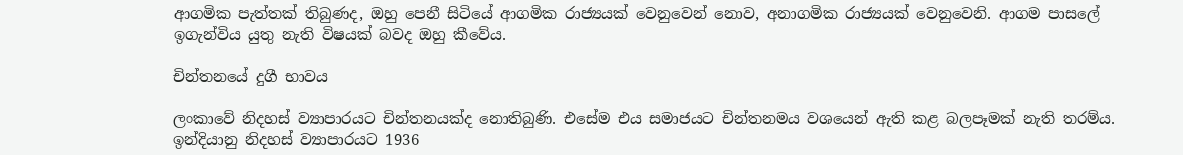ආගමික පැත්තක් තිබුණද, ඔහු පෙනී සිටියේ ආගමික රාජ්‍යයක් වෙනුවෙන් නොව, අනාගමික රාජ්‍යයක් වෙනුවෙනි. ආගම පාසලේ ඉගැන්විය යුතු නැති විෂයක් බවද ඔහු කීවේය.

චින්තනයේ දුගී භාවය

ලංකාවේ නිදහස් ව්‍යාපාරයට චින්තනයක්ද නොතිබුණි. එසේම එය සමාජයට චින්තනමය වශයෙන් ඇති කළ බලපෑමක් නැති තරම්ය. ඉන්දියානු නිදහස් ව්‍යාපාරයට 1936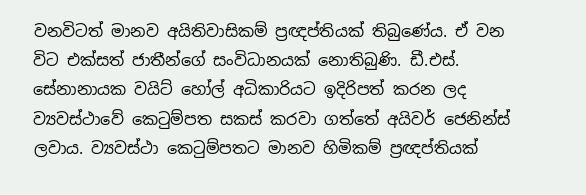වනවිටත් මානව අයිතිවාසිකම් ප්‍රඥප්තියක් තිබුණේය. ඒ වන විට එක්සත් ජාතීන්ගේ සංවිධානයක් නොතිබුණි. ඩී.එස්. සේනානායක වයිට් හෝල් අධිකාරියට ඉදිරිපත් කරන ලද ව්‍යවස්ථාවේ කෙටුම්පත සකස් කරවා ගත්තේ අයිවර් ජෙනින්ස් ලවාය. ව්‍යවස්ථා කෙටුම්පතට මානව හිමිකම් ප්‍රඥප්තියක්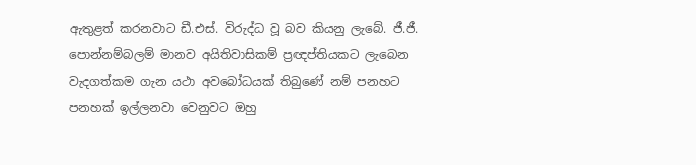ඇතුළත් කරනවාට ඩී.එස්. විරුද්ධ වූ බව කියනු ලැබේ. ජී.ජී. පොන්නම්බලම් මානව අයිතිවාසිකම් ප්‍රඥප්තියකට ලැබෙන වැදගත්කම ගැන යථා අවබෝධයක් තිබුණේ නම් පනහට පනහක් ඉල්ලනවා වෙනුවට ඔහු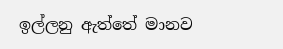ඉල්ලනු ඇත්තේ මානව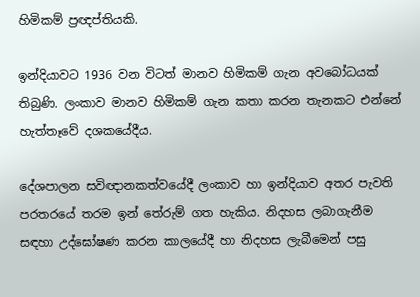හිමිකම් ප්‍රඥප්තියකි.

ඉන්දියාවට 1936 වන විටත් මානව හිමිකම් ගැන අවබෝධයක් තිබුණි. ලංකාව මානව හිමිකම් ගැන කතා කරන තැනකට එන්නේ හැත්තෑවේ දශකයේදීය.

දේශපාලන සවිඥානකත්වයේදී ලංකාව හා ඉන්දියාව අතර පැවති පරතරයේ තරම ඉන් තේරුම් ගත හැකිය. නිදහස ලබාගැනීම සඳහා උද්ඝෝෂණ කරන කාලයේදී හා නිදහස ලැබීමෙන් පසු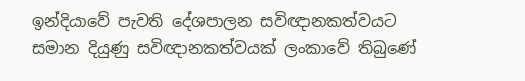ඉන්දියාවේ පැවති දේශපාලන සවිඥානකත්වයට සමාන දියුණු සවිඥානකත්වයක් ලංකාවේ තිබුණේ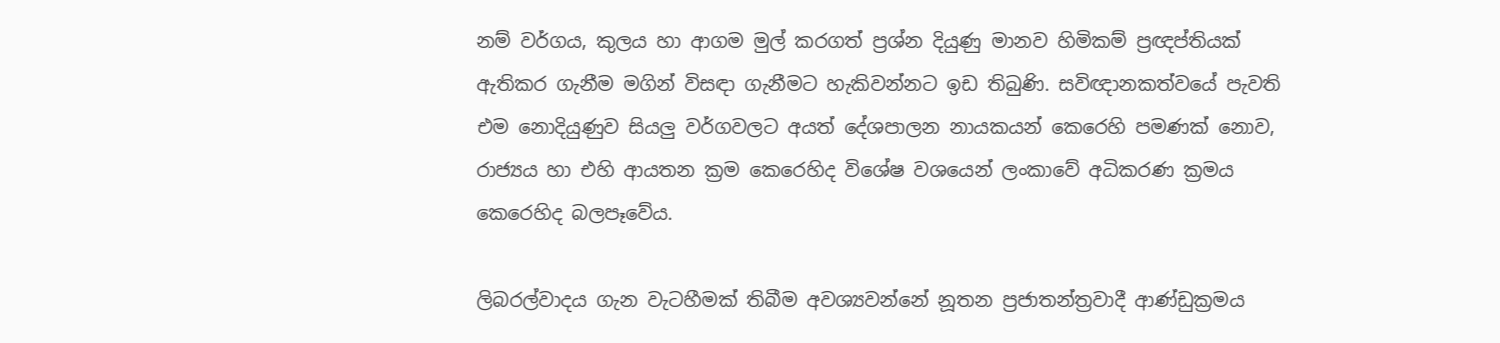නම් වර්ගය, කුලය හා ආගම මුල් කරගත් ප්‍රශ්න දියුණු මානව හිමිකම් ප්‍රඥප්තියක් ඇතිකර ගැනීම මගින් විසඳා ගැනීමට හැකිවන්නට ඉඩ තිබුණි. සවිඥානකත්වයේ පැවති එම නොදියුණුව සියලු වර්ගවලට අයත් දේශපාලන නායකයන් කෙරෙහි පමණක් නොව, රාජ්‍යය හා එහි ආයතන ක්‍රම කෙරෙහිද විශේෂ වශයෙන් ලංකාවේ අධිකරණ ක්‍රමය කෙරෙහිද බලපෑවේය.

ලිබරල්වාදය ගැන වැටහීමක් තිබීම අවශ්‍යවන්නේ නූතන ප්‍රජාතන්ත්‍රවාදී ආණ්ඩුක්‍රමය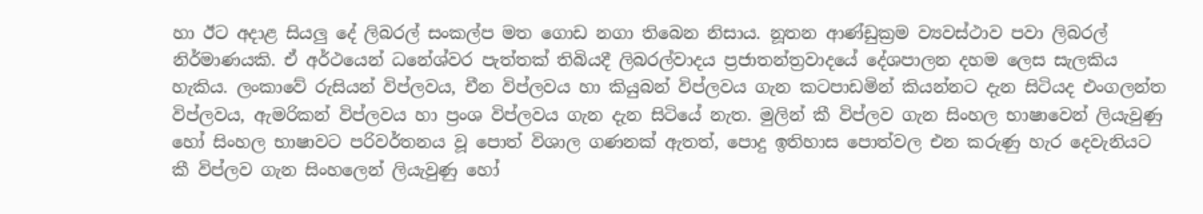හා ඊට අදාළ සියලු දේ ලිබරල් සංකල්ප මත ගොඩ නගා තිබෙන නිසාය. නූතන ආණ්ඩුක්‍රම ව්‍යවස්ථාව පවා ලිබරල් නිර්මාණයකි. ඒ අර්ථයෙන් ධනේශ්වර පැත්තක් තිබියදී ලිබරල්වාදය ප්‍රජාතන්ත්‍රවාදයේ දේශපාලන දහම ලෙස සැලකිය හැකිය. ලංකාවේ රුසියන් විප්ලවය, චීන විප්ලවය හා කියුබන් විප්ලවය ගැන කටපාඩමින් කියන්නට දැන සිටියද එංගලන්ත විප්ලවය, ඇමරිකන් විප්ලවය හා ප්‍රංශ විප්ලවය ගැන දැන සිටියේ නැත. මුලින් කී විප්ලව ගැන සිංහල භාෂාවෙන් ලියැවුණු හෝ සිංහල භාෂාවට පරිවර්තනය වූ පොත් විශාල ගණනක් ඇතත්, පොදු ඉතිහාස පොත්වල එන කරුණු හැර දෙවැනියට කී විප්ලව ගැන සිංහලෙන් ලියැවුණු හෝ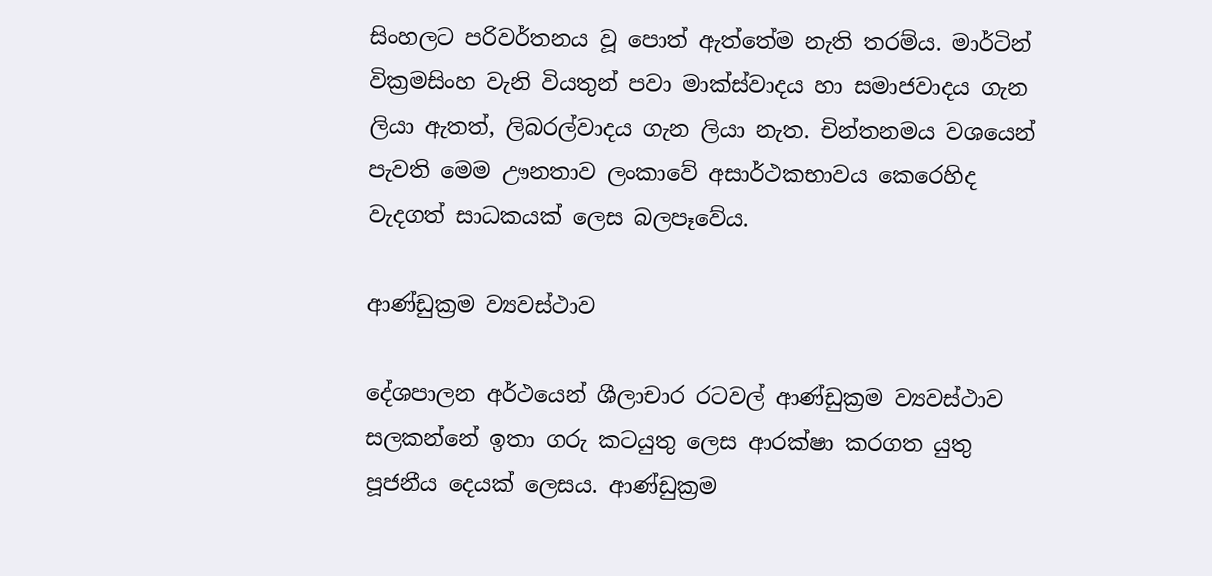සිංහලට පරිවර්තනය වූ පොත් ඇත්තේම නැති තරම්ය. මාර්ටින් වික්‍රමසිංහ වැනි වියතුන් පවා මාක්ස්වාදය හා සමාජවාදය ගැන ලියා ඇතත්, ලිබරල්වාදය ගැන ලියා නැත. චින්තනමය වශයෙන් පැවති මෙම ඌනතාව ලංකාවේ අසාර්ථකභාවය කෙරෙහිද වැදගත් සාධකයක් ලෙස බලපෑවේය.

ආණ්ඩුක්‍රම ව්‍යවස්ථාව

දේශපාලන අර්ථයෙන් ශීලාචාර රටවල් ආණ්ඩුක්‍රම ව්‍යවස්ථාව සලකන්නේ ඉතා ගරු කටයුතු ලෙස ආරක්ෂා කරගත යුතු පූජනීය දෙයක් ලෙසය. ආණ්ඩුක්‍රම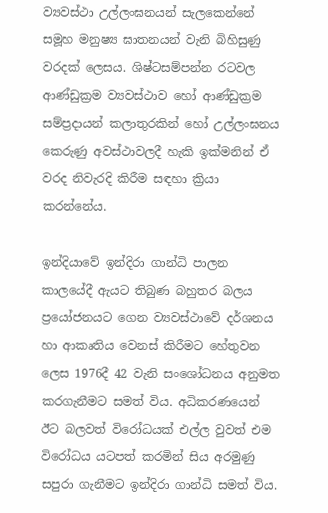ව්‍යවස්ථා උල්ලංඝනයන් සැලකෙන්නේ සමූහ මනුෂ්‍ය ඝාතනයන් වැනි බිහිසුණු වරදක් ලෙසය. ශිෂ්ටසම්පන්න රටවල ආණ්ඩුක්‍රම ව්‍යවස්ථාව හෝ ආණ්ඩුක්‍රම සම්ප්‍රදායන් කලාතුරකින් හෝ උල්ලංඝනය කෙරුණු අවස්ථාවලදී හැකි ඉක්මනින් ඒ වරද නිවැරදි කිරීම සඳහා ක්‍රියා කරන්නේය.

ඉන්දියාවේ ඉන්දිරා ගාන්ධි පාලන කාලයේදී ඇයට තිබුණ බහුතර බලය ප්‍රයෝජනයට ගෙන ව්‍යවස්ථාවේ දර්ශනය හා ආකෘතිය වෙනස් කිරීමට හේතුවන ලෙස 1976දී 42 වැනි සංශෝධනය අනුමත කරගැනීමට සමත් විය. අධිකරණයෙන් ඊට බලවත් විරෝධයක් එල්ල වුවත් එම විරෝධය යටපත් කරමින් සිය අරමුණු සපුරා ගැනීමට ඉන්දිරා ගාන්ධි සමත් විය.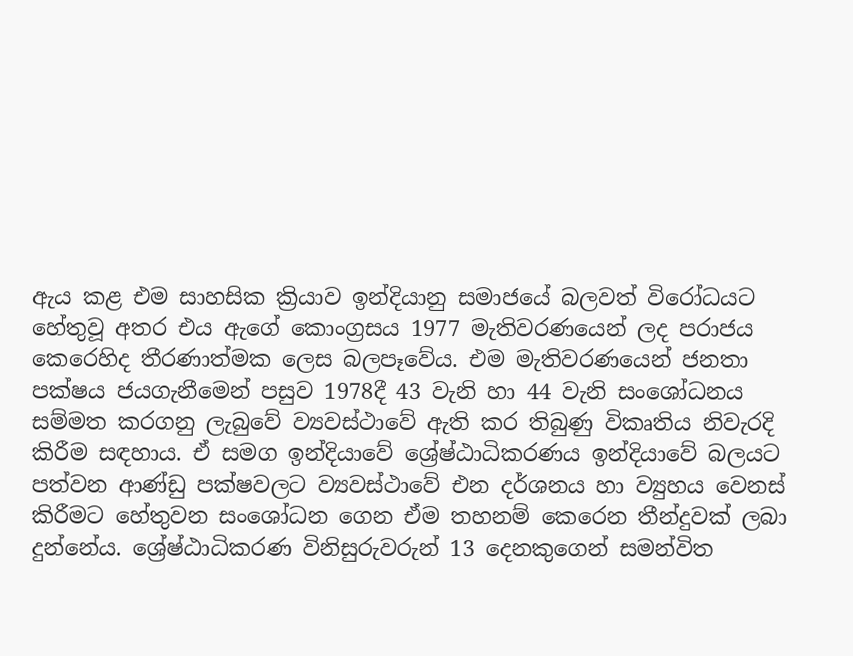ඇය කළ එම සාහසික ක්‍රියාව ඉන්දියානු සමාජයේ බලවත් විරෝධයට හේතුවූ අතර එය ඇගේ කොංග්‍රසය 1977 මැතිවරණයෙන් ලද පරාජය කෙරෙහිද තීරණාත්මක ලෙස බලපෑවේය. එම මැතිවරණයෙන් ජනතා පක්ෂය ජයගැනීමෙන් පසුව 1978දී 43 වැනි හා 44 වැනි සංශෝධනය සම්මත කරගනු ලැබුවේ ව්‍යවස්ථාවේ ඇති කර තිබුණු විකෘතිය නිවැරදි කිරීම සඳහාය. ඒ සමග ඉන්දියාවේ ශ්‍රේෂ්ඨාධිකරණය ඉන්දියාවේ බලයට පත්වන ආණ්ඩු පක්ෂවලට ව්‍යවස්ථාවේ එන දර්ශනය හා ව්‍යුහය වෙනස් කිරීමට හේතුවන සංශෝධන ගෙන ඒම තහනම් කෙරෙන තීන්දුවක් ලබා දුන්නේය. ශ්‍රේෂ්ඨාධිකරණ විනිසුරුවරුන් 13 දෙනකුගෙන් සමන්විත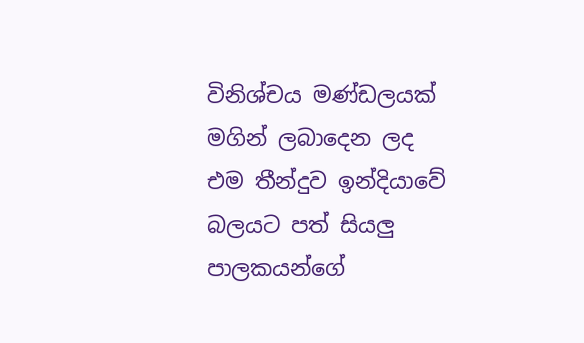විනිශ්චය මණ්ඩලයක් මගින් ලබාදෙන ලද එම තීන්දුව ඉන්දියාවේ බලයට පත් සියලු පාලකයන්ගේ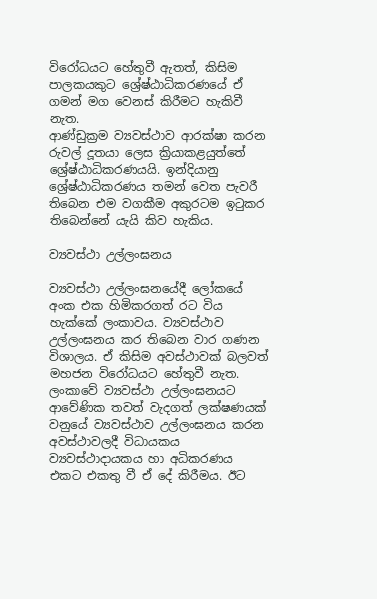විරෝධයට හේතුවී ඇතත්, කිසිම පාලකයකුට ශ්‍රේෂ්ඨාධිකරණයේ ඒ ගමන් මග වෙනස් කිරීමට හැකිවී නැත.
ආණ්ඩුක්‍රම ව්‍යවස්ථාව ආරක්ෂා කරන රුවල් දූතයා ලෙස ක්‍රියාකළයුත්තේ ශ්‍රේෂ්ඨාධිකරණයයි. ඉන්දියානු ශ්‍රේෂ්ඨාධිකරණය තමන් වෙත පැවරී තිබෙන එම වගකීම අකුරටම ඉටුකර තිබෙන්නේ යැයි කිව හැකිය.

ව්‍යවස්ථා උල්ලංඝනය

ව්‍යවස්ථා උල්ලංඝනයේදී ලෝකයේ අංක එක හිමිකරගත් රට විය හැක්කේ ලංකාවය. ව්‍යවස්ථාව උල්ලංඝනය කර තිබෙන වාර ගණන විශාලය. ඒ කිසිම අවස්ථාවක් බලවත් මහජන විරෝධයට හේතුවී නැත. ලංකාවේ ව්‍යවස්ථා උල්ලංඝනයට ආවේණික තවත් වැදගත් ලක්ෂණයක් වනුයේ ව්‍යවස්ථාව උල්ලංඝනය කරන අවස්ථාවලදී විධායකය ව්‍යවස්ථාදායකය හා අධිකරණය එකට එකතු වී ඒ දේ කිරීමය. ඊට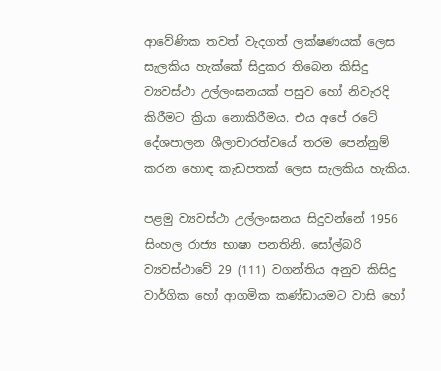ආවේණික තවත් වැදගත් ලක්ෂණයක් ලෙස සැලකිය හැක්කේ සිදුකර තිබෙන කිසිදු ව්‍යවස්ථා උල්ලංඝනයක් පසුව හෝ නිවැරදි කිරීමට ක්‍රියා නොකිරීමය. එය අපේ රටේ දේශපාලන ශීලාචාරත්වයේ තරම පෙන්නුම් කරන හොඳ කැඩපතක් ලෙස සැලකිය හැකිය.

පළමු ව්‍යවස්ථා උල්ලංඝනය සිදුවන්නේ 1956 සිංහල රාජ්‍ය භාෂා පනතිනි. සෝල්බරි ව්‍යවස්ථාවේ 29 (111) වගන්තිය අනුව කිසිදු වාර්ගික හෝ ආගමික කණ්ඩායමට වාසි හෝ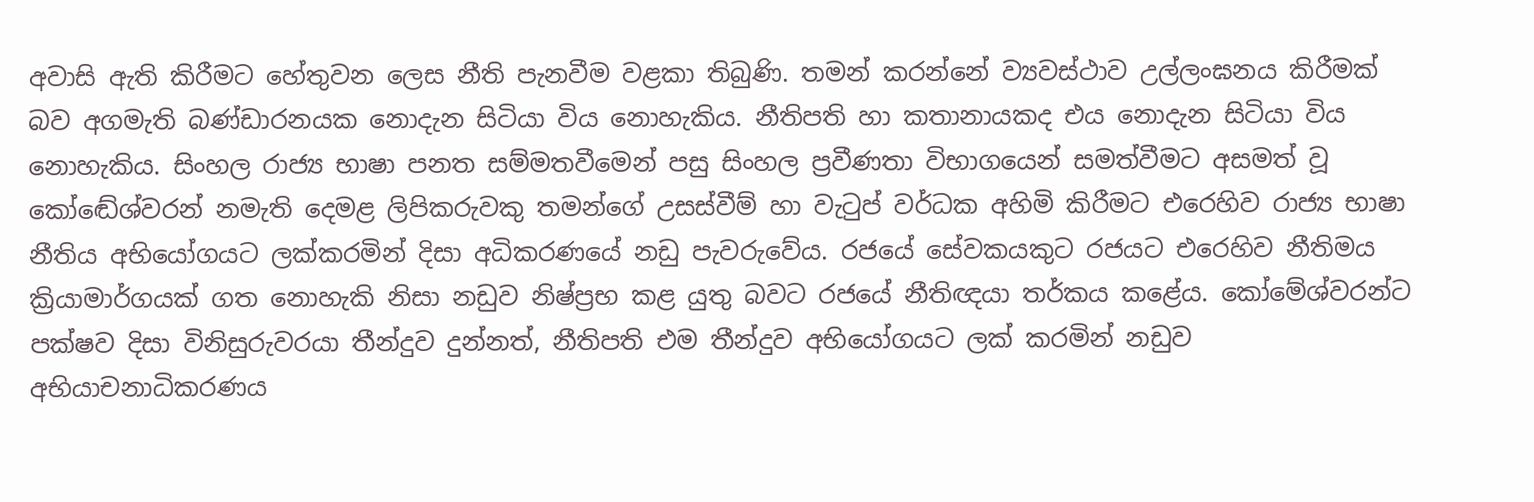අවාසි ඇති කිරීමට හේතුවන ලෙස නීති පැනවීම වළකා තිබුණි. තමන් කරන්නේ ව්‍යවස්ථාව උල්ලංඝනය කිරීමක් බව අගමැති බණ්ඩාරනයක නොදැන සිටියා විය නොහැකිය. නීතිපති හා කතානායකද එය නොදැන සිටියා විය නොහැකිය. සිංහල රාජ්‍ය භාෂා පනත සම්මතවීමෙන් පසු සිංහල ප්‍රවීණතා විභාගයෙන් සමත්වීමට අසමත් වූ කෝඬේශ්වරන් නමැති දෙමළ ලිපිකරුවකු තමන්ගේ උසස්වීම් හා වැටුප් වර්ධක අහිමි කිරීමට එරෙහිව රාජ්‍ය භාෂා නීතිය අභියෝගයට ලක්කරමින් දිසා අධිකරණයේ නඩු පැවරුවේය. රජයේ සේවකයකුට රජයට එරෙහිව නීතිමය ක්‍රියාමාර්ගයක් ගත නොහැකි නිසා නඩුව නිෂ්ප්‍රභ කළ යුතු බවට රජයේ නීතිඥයා තර්කය කළේය. කෝමේශ්වරන්ට පක්ෂව දිසා විනිසුරුවරයා තීන්දුව දුන්නත්, නීතිපති එම තීන්දුව අභියෝගයට ලක් කරමින් නඩුව අභියාචනාධිකරණය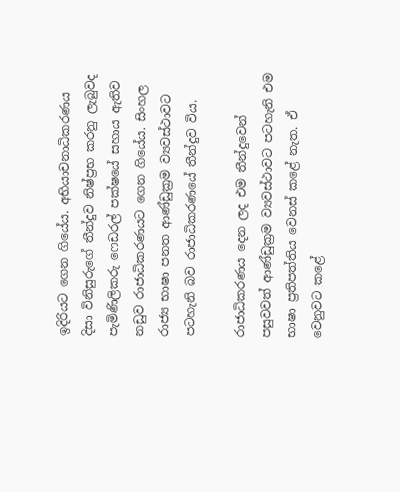ඉදිරියට ගෙන ගියේය. අභියාචනාධිකරණය දිසා විනිසුරුගේ තීන්දුව නිෂ්ප්‍රභ කරනු ලැබුවද පැමිණිලිකරු ෆෙඩරල් පක්ෂයේ සහාය ඇතිව නඩුව රාජාධිකරණයට ගෙන ගියේය. සිංහල රාජ්‍ය භාෂා පනත ආණ්ඩුක්‍රම ව්‍යවස්ථාවට පටහැනි බව රාජාධිකරණයේ තීන්දුව විය.

රාජාධිකරණය දෙන ලද එම තීන්දුවෙන් පසුවවත් ආණ්ඩුක්‍රම ව්‍යවස්ථාවට පටහැනි එම භාෂා ප්‍රතිපත්තිය වෙනස් කළේ නැත. ඒ වෙනුවට කළේ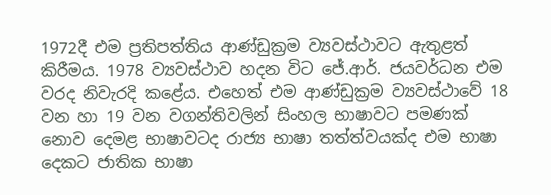1972දී එම ප්‍රතිපත්තිය ආණ්ඩුක්‍රම ව්‍යවස්ථාවට ඇතුළත් කිරීමය. 1978 ව්‍යවස්ථාව හදන විට ජේ.ආර්. ජයවර්ධන එම වරද නිවැරදි කළේය. එහෙත් එම ආණ්ඩුක්‍රම ව්‍යවස්ථාවේ 18 වන හා 19 වන වගන්තිවලින් සිංහල භාෂාවට පමණක් නොව දෙමළ භාෂාවටද රාජ්‍ය භාෂා තත්ත්වයක්ද එම භාෂා දෙකට ජාතික භාෂා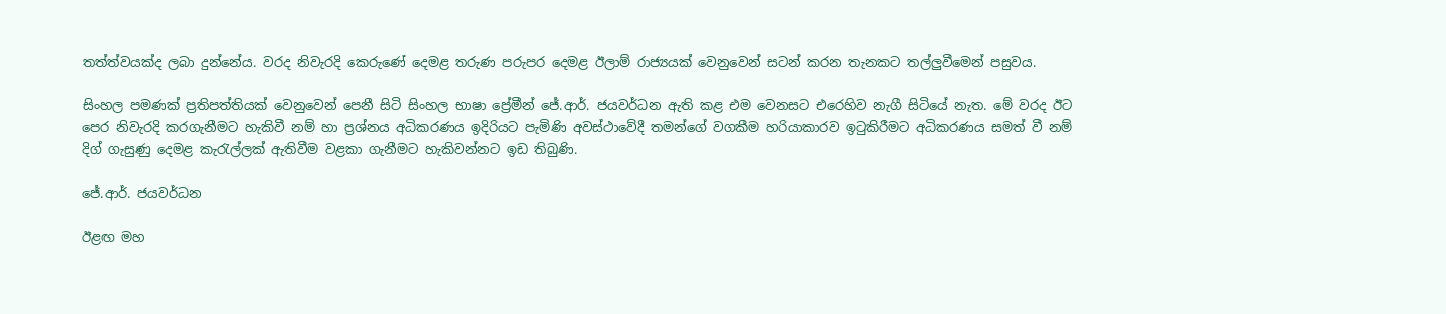තත්ත්වයක්ද ලබා දුන්නේය. වරද නිවැරදි කෙරුණේ දෙමළ තරුණ පරුපර දෙමළ ඊලාම් රාජ්‍යයක් වෙනුවෙන් සටන් කරන තැනකට තල්ලුවීමෙන් පසුවය.

සිංහල පමණක් ප්‍රතිපත්තියක් වෙනුවෙන් පෙනී සිටි සිංහල භාෂා ප්‍රේමීන් ජේ.ආර්. ජයවර්ධන ඇති කළ එම වෙනසට එරෙහිව නැගී සිටියේ නැත. මේ වරද ඊට පෙර නිවැරදි කරගැනීමට හැකිවී නම් හා ප්‍රශ්නය අධිකරණය ඉදිරියට පැමිණි අවස්ථාවේදී තමන්ගේ වගකීම හරියාකාරව ඉටුකිරීමට අධිකරණය සමත් වී නම් දිග් ගැසුණු දෙමළ කැරැල්ලක් ඇතිවීම වළකා ගැනීමට හැකිවන්නට ඉඩ තිබුණි.

ජේ.ආර්. ජයවර්ධන

ඊළඟ මහ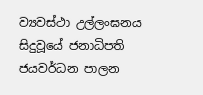ව්‍යවස්ථා උල්ලංඝනය සිදුවූයේ ජනාධිපති ජයවර්ධන පාලන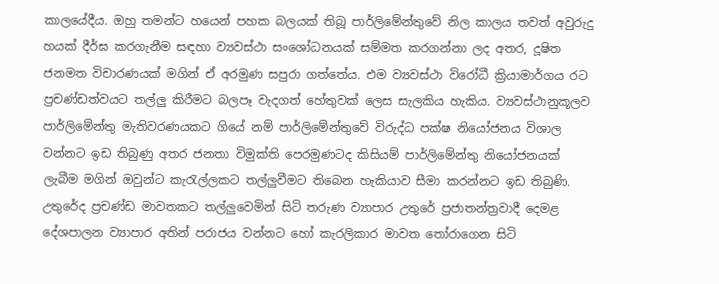කාලයේදීය. ඔහු තමන්ට හයෙන් පහක බලයක් තිබූ පාර්ලිමේන්තුවේ නිල කාලය තවත් අවුරුදු හයක් දීර්ඝ කරගැනීම සඳහා ව්‍යවස්ථා සංශෝධනයක් සම්මත කරගන්නා ලද අතර, දූෂිත ජනමත විචාරණයක් මගින් ඒ අරමුණ සපුරා ගත්තේය. එම ව්‍යවස්ථා විරෝධී ක්‍රියාමාර්ගය රට ප්‍රචණ්ඩත්වයට තල්ලු කිරීමට බලපෑ වැදගත් හේතුවක් ලෙස සැලකිය හැකිය. ව්‍යවස්ථානුකූලව පාර්ලිමේන්තු මැතිවරණයකට ගියේ නම් පාර්ලිමේන්තුවේ විරුද්ධ පක්ෂ නියෝජනය විශාල වන්නට ඉඩ තිබුණු අතර ජනතා විමුක්ති පෙරමුණටද කිසියම් පාර්ලිමේන්තු නියෝජනයක් ලැබීම මගින් ඔවුන්ට කැරැල්ලකට තල්ලුවීමට තිබෙන හැකියාව සීමා කරන්නට ඉඩ තිබුණි. උතුරේද ප්‍රචණ්ඩ මාවතකට තල්ලුවෙමින් සිටි තරුණ ව්‍යාපාර උතුරේ ප්‍රජාතන්ත්‍රවාදී දෙමළ දේශපාලන ව්‍යාපාර අතින් පරාජය වන්නට හෝ කැරලිකාර මාවත තෝරාගෙන සිටි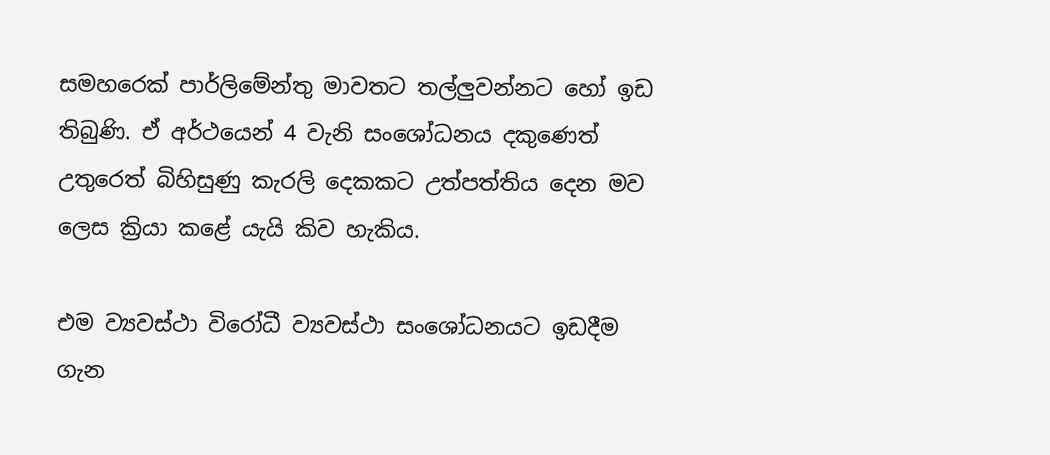සමහරෙක් පාර්ලිමේන්තු මාවතට තල්ලුවන්නට හෝ ඉඩ තිබුණි. ඒ අර්ථයෙන් 4 වැනි සංශෝධනය දකුණෙත් උතුරෙත් බිහිසුණු කැරලි දෙකකට උත්පත්තිය දෙන මව ලෙස ක්‍රියා කළේ යැයි කිව හැකිය.

එම ව්‍යවස්ථා විරෝධී ව්‍යවස්ථා සංශෝධනයට ඉඩදීම ගැන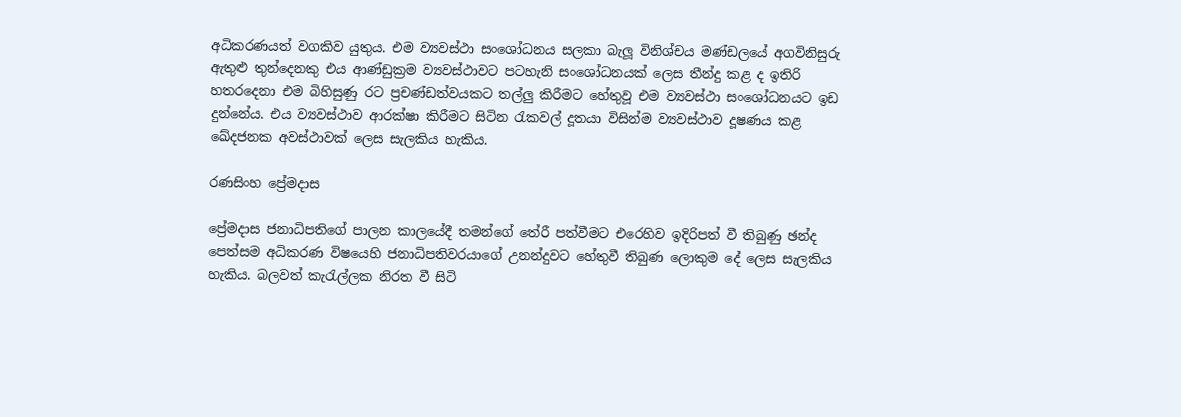අධිකරණයත් වගකිව යුතුය. එම ව්‍යවස්ථා සංශෝධනය සලකා බැලූ විනිශ්චය මණ්ඩලයේ අගවිනිසුරු ඇතුළු තුන්දෙනකු එය ආණ්ඩුක්‍රම ව්‍යවස්ථාවට පටහැනි සංශෝධනයක් ලෙස තීන්දු කළ ද ඉතිරි හතරදෙනා එම බිහිසුණු රට ප්‍රචණ්ඩත්වයකට තල්ලු කිරීමට හේතුවූ එම ව්‍යවස්ථා සංශෝධනයට ඉඩ දුන්නේය. එය ව්‍යවස්ථාව ආරක්ෂා කිරීමට සිටින රැකවල් දූතයා විසින්ම ව්‍යවස්ථාව දූෂණය කළ ඛේදජනක අවස්ථාවක් ලෙස සැලකිය හැකිය.

රණසිංහ ප්‍රේමදාස

ප්‍රේමදාස ජනාධිපතිගේ පාලන කාලයේදී තමන්ගේ තේරී පත්වීමට එරෙහිව ඉදිරිපත් වී තිබුණු ඡන්ද පෙත්සම අධිකරණ විෂයෙහි ජනාධිපතිවරයාගේ උනන්දුවට හේතුවී තිබුණ ලොකුම දේ ලෙස සැලකිය හැකිය. බලවත් කැරැල්ලක නිරත වී සිටි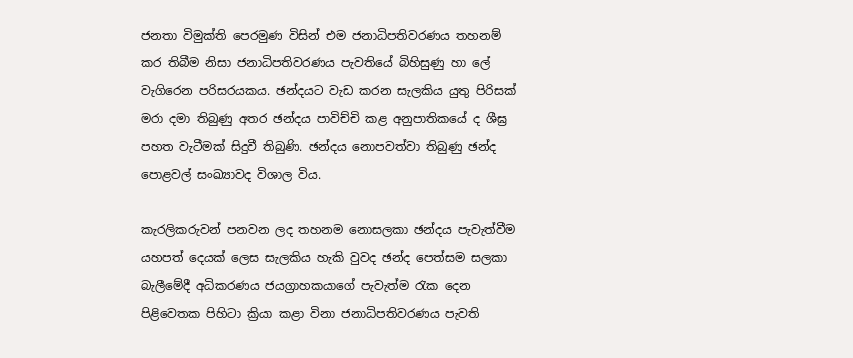ජනතා විමුක්ති පෙරමුණ විසින් එම ජනාධිපතිවරණය තහනම් කර තිබීම නිසා ජනාධිපතිවරණය පැවතියේ බිහිසුණු හා ලේ වැගිරෙන පරිසරයකය. ඡන්දයට වැඩ කරන සැලකිය යුතු පිරිසක් මරා දමා තිබුණු අතර ඡන්දය පාවිච්චි කළ අනුපාතිකයේ ද ශීඝ්‍ර පහත වැටීමක් සිදුවී තිබුණි. ඡන්දය නොපවත්වා තිබුණු ඡන්ද පොළවල් සංඛ්‍යාවද විශාල විය.

කැරලිකරුවන් පනවන ලද තහනම නොසලකා ඡන්දය පැවැත්වීම යහපත් දෙයක් ලෙස සැලකිය හැකි වුවද ඡන්ද පෙත්සම සලකා බැලීමේදී අධිකරණය ජයග්‍රාහකයාගේ පැවැත්ම රැක දෙන පිළිවෙතක පිහිටා ක්‍රියා කළා විනා ජනාධිපතිවරණය පැවති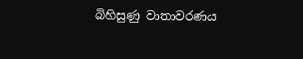බිහිසුණු වාතාවරණය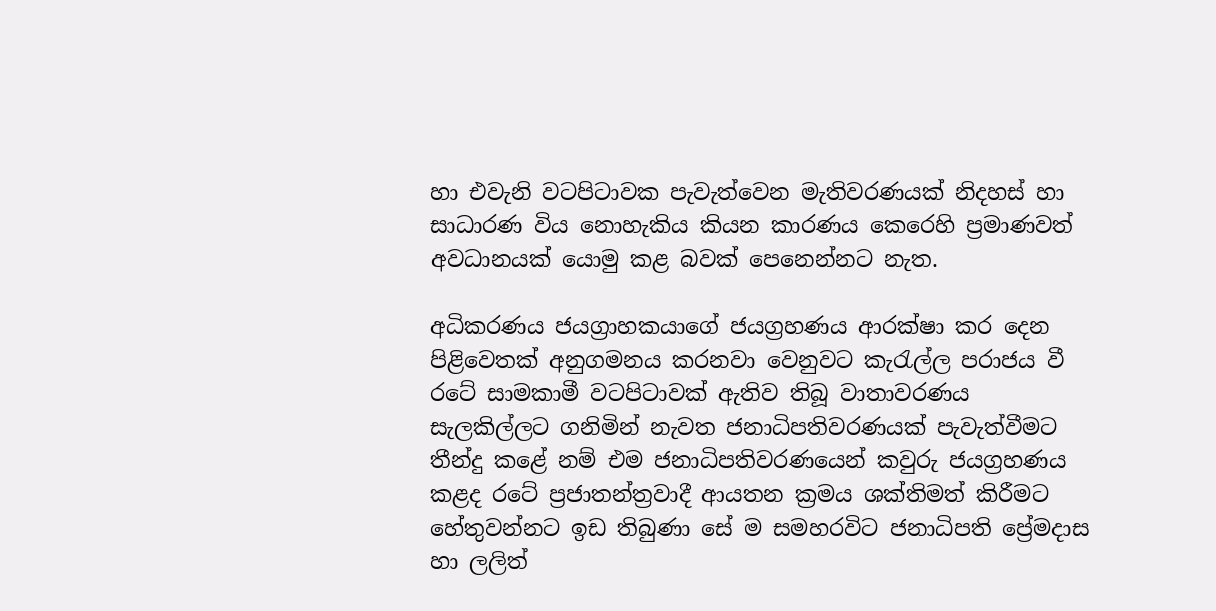හා එවැනි වටපිටාවක පැවැත්වෙන මැතිවරණයක් නිදහස් හා සාධාරණ විය නොහැකිය කියන කාරණය කෙරෙහි ප්‍රමාණවත් අවධානයක් යොමු කළ බවක් පෙනෙන්නට නැත.

අධිකරණය ජයග්‍රාහකයාගේ ජයග්‍රහණය ආරක්ෂා කර දෙන පිළිවෙතක් අනුගමනය කරනවා වෙනුවට කැරැල්ල පරාජය වී රටේ සාමකාමී වටපිටාවක් ඇතිව තිබූ වාතාවරණය සැලකිල්ලට ගනිමින් නැවත ජනාධිපතිවරණයක් පැවැත්වීමට තීන්දු කළේ නම් එම ජනාධිපතිවරණයෙන් කවුරු ජයග්‍රහණය කළද රටේ ප්‍රජාතන්ත්‍රවාදී ආයතන ක්‍රමය ශක්තිමත් කිරීමට හේතුවන්නට ඉඩ තිබුණා සේ ම සමහරවිට ජනාධිපති ප්‍රේමදාස හා ලලිත්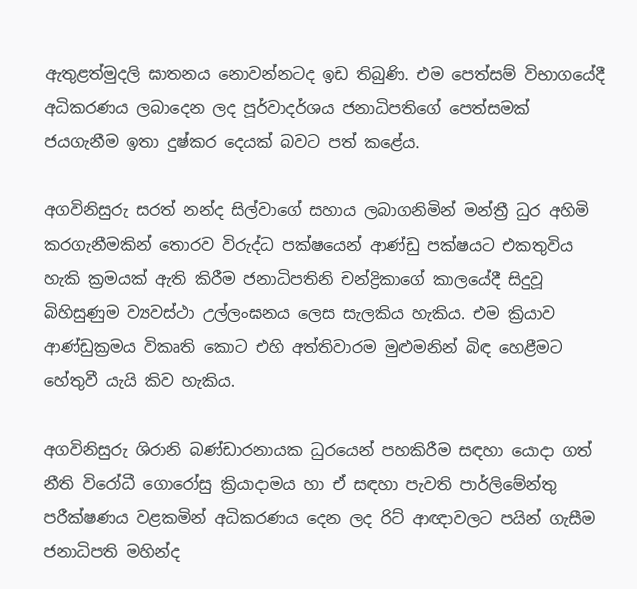ඇතුළත්මුදලි ඝාතනය නොවන්නටද ඉඩ තිබුණි. එම පෙත්සම් විභාගයේදී අධිකරණය ලබාදෙන ලද පූර්වාදර්ශය ජනාධිපතිගේ පෙත්සමක් ජයගැනීම ඉතා දුෂ්කර දෙයක් බවට පත් කළේය.

අගවිනිසුරු සරත් නන්ද සිල්වාගේ සහාය ලබාගනිමින් මන්ත්‍රී ධුර අහිමි කරගැනීමකින් තොරව විරුද්ධ පක්ෂයෙන් ආණ්ඩු පක්ෂයට එකතුවිය හැකි ක්‍රමයක් ඇති කිරීම ජනාධිපතිනි චන්ද්‍රිකාගේ කාලයේදී සිදුවූ බිහිසුණුම ව්‍යවස්ථා උල්ලංඝනය ලෙස සැලකිය හැකිය. එම ක්‍රියාව ආණ්ඩුක්‍රමය විකෘති කොට එහි අත්තිවාරම මුළුමනින් බිඳ හෙළීමට හේතුවී යැයි කිව හැකිය.

අගවිනිසුරු ශිරානි බණ්ඩාරනායක ධුරයෙන් පහකිරීම සඳහා යොදා ගත් නීති විරෝධී ගොරෝසු ක්‍රියාදාමය හා ඒ සඳහා පැවති පාර්ලිමේන්තු පරීක්ෂණය වළකමින් අධිකරණය දෙන ලද රිට් ආඥාවලට පයින් ගැසීම ජනාධිපති මහින්ද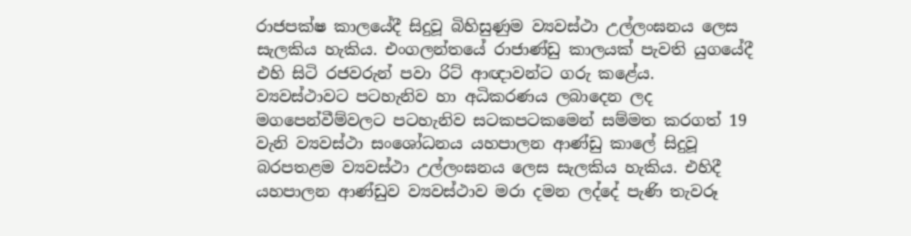රාජපක්ෂ කාලයේදී සිදුවූ බිහිසුණුම ව්‍යවස්ථා උල්ලංඝනය ලෙස සැලකිය හැකිය. එංගලන්තයේ රාජාණ්ඩු කාලයක් පැවති යුගයේදී එහි සිටි රජවරුන් පවා රිට් ආඥාවන්ට ගරු කළේය. ව්‍යවස්ථාවට පටහැනිව හා අධිකරණය ලබාදෙන ලද මගපෙන්වීම්වලට පටහැනිව සටකපටකමෙන් සම්මත කරගත් 19 වැනි ව්‍යවස්ථා සංශෝධනය යහපාලන ආණ්ඩු කාලේ සිදුවූ බරපතළම ව්‍යවස්ථා උල්ලංඝනය ලෙස සැලකිය හැකිය. එහිදී යහපාලන ආණ්ඩුව ව්‍යවස්ථාව මරා දමන ලද්දේ පැණි තැවරූ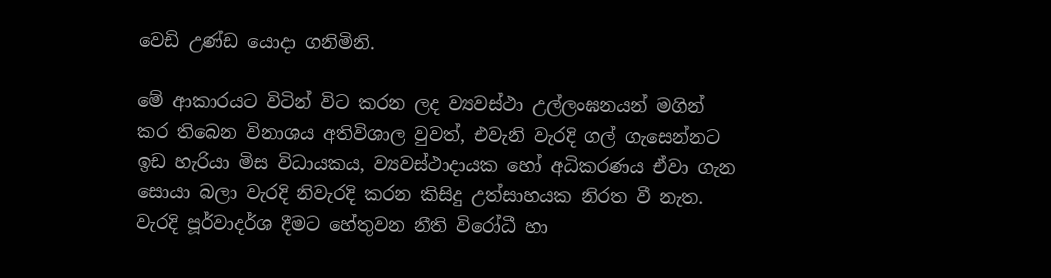වෙඩි උණ්ඩ යොදා ගනිමිනි.

මේ ආකාරයට විටින් විට කරන ලද ව්‍යවස්ථා උල්ලංඝනයන් මගින් කර තිබෙන විනාශය අතිවිශාල වුවත්, එවැනි වැරදි ගල් ගැසෙන්නට ඉඩ හැරියා මිස විධායකය, ව්‍යවස්ථාදායක හෝ අධිකරණය ඒවා ගැන සොයා බලා වැරදි නිවැරදි කරන කිසිදු උත්සාහයක නිරත වී නැත. වැරදි පූර්වාදර්ශ දීමට හේතුවන නීති විරෝධී හා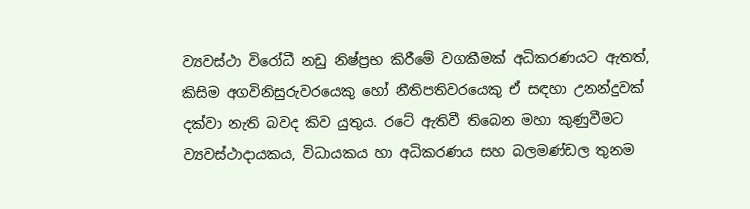ව්‍යවස්ථා විරෝධී නඩු නිෂ්ප්‍රභ කිරීමේ වගකීමක් අධිකරණයට ඇතත්, කිසිම අගවිනිසුරුවරයෙකු හෝ නීතිපතිවරයෙකු ඒ සඳහා උනන්දුවක් දක්වා නැති බවද කිව යුතුය. රටේ ඇතිවී තිබෙන මහා කුණුවීමට ව්‍යවස්ථාදායකය, විධායකය හා අධිකරණය සහ බලමණ්ඩල තුනම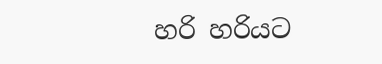හරි හරියට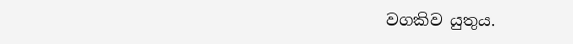වගකිව යුතුය.